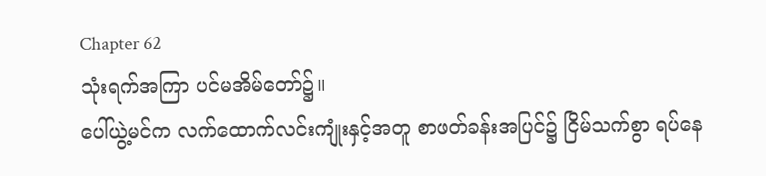Chapter 62
သုံးရက်အကြာ ပင်မအိမ်တော်၌။
ပေါ်ယွဲ့မင်က လက်ထောက်လင်းကျုံးနှင့်အတူ စာဖတ်ခန်းအပြင်၌ ငြိမ်သက်စွာ ရပ်နေ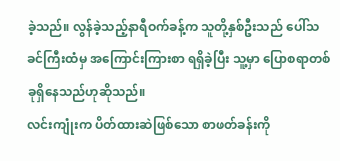ခဲ့သည်။ လွန်ခဲ့သည့်နာရီဝက်ခန့်က သူတို့နှစ်ဦးသည် ပေါ်သခင်ကြီးထံမှ အကြောင်းကြားစာ ရရှိခဲ့ပြီး သူ့မှာ ပြောစရာတစ်ခုရှိနေသည်ဟုဆိုသည်။
လင်းကျုံးက ပိတ်ထားဆဲဖြစ်သော စာဖတ်ခန်းကို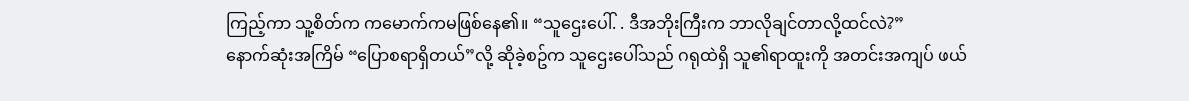ကြည့်ကာ သူ့စိတ်က ကမောက်ကမဖြစ်နေ၏။ “သူဌေးပေါ်. . ဒီအဘိုးကြီးက ဘာလိုချင်တာလို့ထင်လဲ?”
နောက်ဆုံးအကြိမ် “ပြောစရာရှိတယ်”လို့ ဆိုခဲ့စဥ်က သူဌေးပေါ်သည် ဂရုထဲရှိ သူ၏ရာထူးကို အတင်းအကျပ် ဖယ်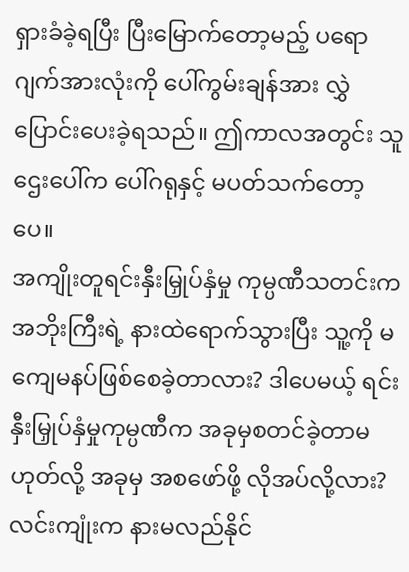ရှားခံခဲ့ရပြီး ပြီးမြောက်တော့မည့် ပရောဂျက်အားလုံးကို ပေါ်ကွမ်းချန်အား လွှဲပြောင်းပေးခဲ့ရသည်။ ဤကာလအတွင်း သူဌေးပေါ်က ပေါ်ဂရုနှင့် မပတ်သက်တော့ပေ။
အကျိုးတူရင်းနှီးမြှုပ်နှံမှု ကုမ္ပဏီသတင်းက အဘိုးကြီးရဲ့ နားထဲရောက်သွားပြီး သူ့ကို မကျေမနပ်ဖြစ်စေခဲ့တာလား? ဒါပေမယ့် ရင်းနှီးမြှုပ်နှံမှုကုမ္ပဏီက အခုမှစတင်ခဲ့တာမဟုတ်လို့ အခုမှ အစဖော်ဖို့ လိုအပ်လို့လား?
လင်းကျုံးက နားမလည်နိုင်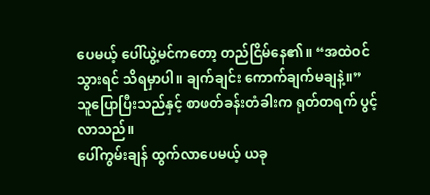ပေမယ့် ပေါ်ယွဲ့မင်ကတော့ တည်ငြိမ်နေ၏။ “အထဲဝင်သွားရင် သိရမှာပါ။ ချက်ချင်း ကောက်ချက်မချနဲ့။”
သူပြောပြီးသည်နှင့် စာဖတ်ခန်းတံခါးက ရုတ်တရက် ပွင့်လာသည်။
ပေါ်ကွမ်းချန် ထွက်လာပေမယ့် ယခု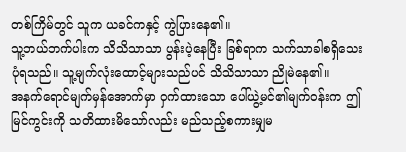တစ်ကြိမ်တွင် သူက ယခင်ကနှင့် ကွဲပြားနေ၏။
သူ့ဘယ်ဘက်ပါးက သိသိသာသာ ပွန်းပဲ့နေပြီး ခြစ်ရာက သက်သာခါစရှိသေးပုံရသည်။ သူ့မျက်လုံးထောင့်များသည်ပင် သိသိသာသာ ညိုမဲနေ၏။
အနက်ရောင်မျက်မှန်အောက်မှာ ဝှက်ထားသော ပေါ်ယွဲ့မင်၏မျက်ဝန်းက ဤမြင်ကွင်းကို သတိထားမိသော်လည်း မည်သည့်စကားမျှမ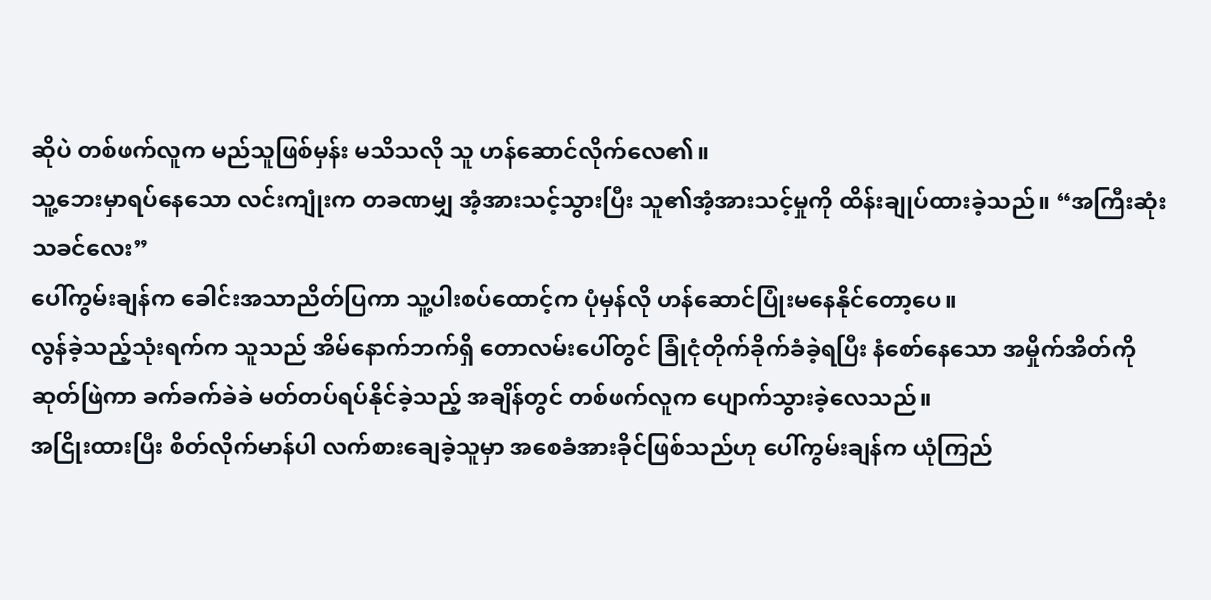ဆိုပဲ တစ်ဖက်လူက မည်သူဖြစ်မှန်း မသိသလို သူ ဟန်ဆောင်လိုက်လေ၏။
သူ့ဘေးမှာရပ်နေသော လင်းကျုံးက တခဏမျှ အံ့အားသင့်သွားပြီး သူ၏အံ့အားသင့်မှုကို ထိန်းချုပ်ထားခဲ့သည်။ “အကြီးဆုံးသခင်လေး”
ပေါ်ကွမ်းချန်က ခေါင်းအသာညိတ်ပြကာ သူ့ပါးစပ်ထောင့်က ပုံမှန်လို ဟန်ဆောင်ပြုံးမနေနိုင်တော့ပေ။
လွန်ခဲ့သည့်သုံးရက်က သူသည် အိမ်နောက်ဘက်ရှိ တောလမ်းပေါ်တွင် ခြုံငုံတိုက်ခိုက်ခံခဲ့ရပြီး နံစော်နေသော အမှိုက်အိတ်ကို ဆုတ်ဖြဲကာ ခက်ခက်ခဲခဲ မတ်တပ်ရပ်နိုင်ခဲ့သည့် အချိန်တွင် တစ်ဖက်လူက ပျောက်သွားခဲ့လေသည်။
အငြိုးထားပြီး စိတ်လိုက်မာန်ပါ လက်စားချေခဲ့သူမှာ အစေခံအားခိုင်ဖြစ်သည်ဟု ပေါ်ကွမ်းချန်က ယုံကြည်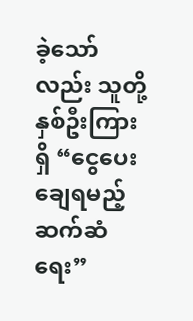ခဲ့သော်လည်း သူတို့နှစ်ဦးကြားရှိ “ငွေပေးချေရမည့်ဆက်ဆံရေး”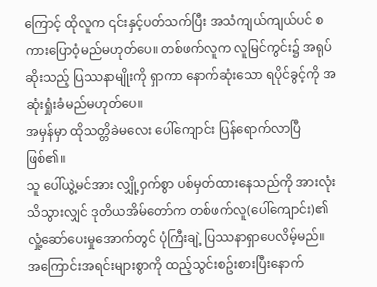ကြောင့် ထိုလူက ၎င်းနှင့်ပတ်သက်ပြီး အသံကျယ်ကျယ်ပင် စကားပြောဝံ့မည်မဟုတ်ပေ။ တစ်ဖက်လူက လူမြင်ကွင်း၌ အရုပ်ဆိုးသည့် ပြဿနာမျိုးကို ရှာကာ နောက်ဆုံးသော ရပိုင်ခွင့်ကို အဆုံးရှုံးခံမည်မဟုတ်ပေ။
အမှန်မှာ ထိုသတ္တိခဲမလေး ပေါ်ကျောင်း ပြန်ရောက်လာပြီ ဖြစ်၏။
သူ ပေါ်ယွဲ့မင်အား လျှို့ဝှက်စွာ ပစ်မှတ်ထားနေသည်ကို အားလုံးသိသွားလျှင် ဒုတိယအိမ်တော်က တစ်ဖက်လူ(ပေါ်ကျောင်း)၏ လှုံ့ဆော်ပေးမှုအောက်တွင် ပုံကြီးချဲ့ ပြဿနာရှာပေလိမ့်မည်။
အကြောင်းအရင်းများစွာကို ထည့်သွင်းစဥ်းစားပြီးနောက်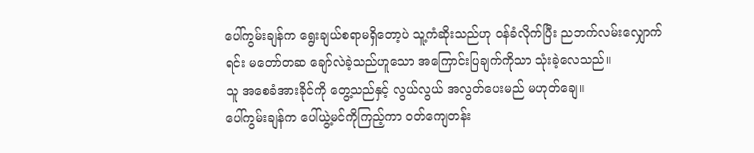ပေါ်ကွမ်းချန်က ရွေးချယ်စရာမရှိတော့ပဲ သူ့ကံဆိုးသည်ဟု ဝန်ခံလိုက်ပြီး ညဘက်လမ်းလျှောက်ရင်း မတော်တဆ ချော်လဲခဲ့သည်ဟူသော အကြောင်းပြချက်ကိုသာ သုံးခဲ့လေသည်။
သူ အစေခံအားခိုင်ကို တွေ့သည်နှင့် လွယ်လွယ် အလွတ်ပေးမည် မဟုတ်ချေ။
ပေါ်ကွမ်းချန်က ပေါ်ယွဲ့မင်ကိုကြည့်ကာ ဝတ်ကျေတန်း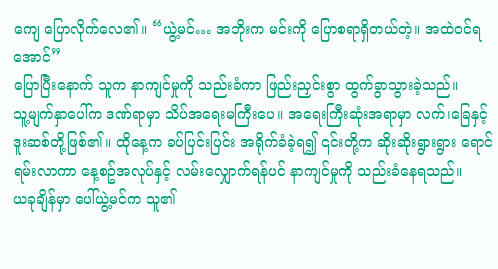ကျေ ပြောလိုက်လေ၏။ “ယွဲ့မင်… အဘိုးက မင်းကို ပြောစရာရှိတယ်တဲ့။ အထဲဝင်ရအောင်”
ပြောပြီးနောက် သူက နာကျင်မှုကို သည်းခံကာ ဖြည်းညှင်းစွာ ထွက်ခွာသွားခဲ့သည်။
သူ့မျက်နှာပေါ်က ဒဏ်ရာမှာ သိပ်အရေးမကြီးပေ။ အရေးကြီးဆုံးအရာမှာ လက်၊ခြေနှင့် ဒူးဆစ်တို့ဖြစ်၏။ ထိုနေ့က ခပ်ပြင်းပြင်း အရိုက်ခံခဲ့ရ၍ ၎င်းတို့က ဆိုးဆိုးရွားရွား ရောင်ရမ်းလာကာ နေ့စဥ်အလုပ်နှင့် လမ်းလျှောက်ရန်ပင် နာကျင်မှုကို သည်းခံနေရသည်။
ယခုချိန်မှာ ပေါ်ယွဲ့မင်က သူ၏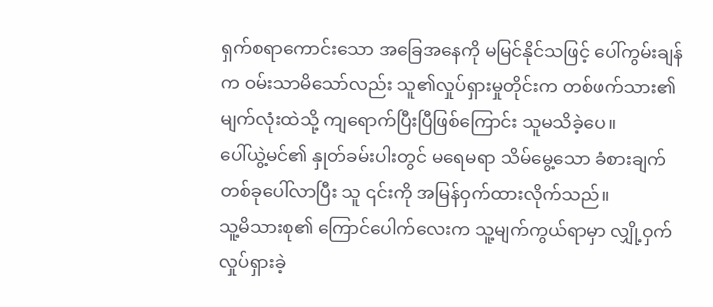ရှက်စရာကောင်းသော အခြေအနေကို မမြင်နိုင်သဖြင့် ပေါ်ကွမ်းချန်က ဝမ်းသာမိသော်လည်း သူ၏လှုပ်ရှားမှုတိုင်းက တစ်ဖက်သား၏ မျက်လုံးထဲသို့ ကျရောက်ပြီးပြီဖြစ်ကြောင်း သူမသိခဲ့ပေ။
ပေါ်ယွဲ့မင်၏ နှုတ်ခမ်းပါးတွင် မရေမရာ သိမ်မွေ့သော ခံစားချက်တစ်ခုပေါ်လာပြီး သူ ၎င်းကို အမြန်ဝှက်ထားလိုက်သည်။
သူ့မိသားစု၏ ကြောင်ပေါက်လေးက သူ့မျက်ကွယ်ရာမှာ လျှို့ဝှက်လှုပ်ရှားခဲ့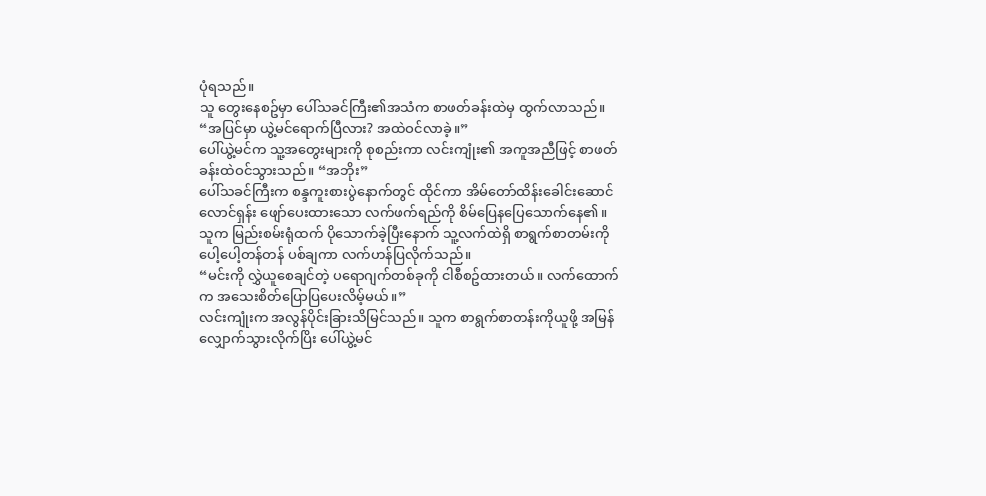ပုံရသည်။
သူ တွေးနေစဥ်မှာ ပေါ်သခင်ကြီး၏အသံက စာဖတ်ခန်းထဲမှ ထွက်လာသည်။ “အပြင်မှာ ယွဲ့မင်ရောက်ပြီလား? အထဲဝင်လာခဲ့။”
ပေါ်ယွဲ့မင်က သူ့အတွေးများကို စုစည်းကာ လင်းကျုံး၏ အကူအညီဖြင့် စာဖတ်ခန်းထဲဝင်သွားသည်။ “အဘိုး”
ပေါ်သခင်ကြီးက စန္ဒကူးစားပွဲနောက်တွင် ထိုင်ကာ အိမ်တော်ထိန်းခေါင်းဆောင် လောင်ရှန်း ဖျော်ပေးထားသော လက်ဖက်ရည်ကို စိမ်ပြေနပြေသောက်နေ၏။ သူက မြည်းစမ်းရုံထက် ပိုသောက်ခဲ့ပြီးနောက် သူ့လက်ထဲရှိ စာရွက်စာတမ်းကို ပေါ့ပေါ့တန်တန် ပစ်ချကာ လက်ဟန်ပြလိုက်သည်။
“မင်းကို လွှဲယူစေချင်တဲ့ ပရောဂျက်တစ်ခုကို ငါစီစဥ်ထားတယ်။ လက်ထောက်က အသေးစိတ်ပြောပြပေးလိမ့်မယ်။”
လင်းကျုံးက အလွန်ပိုင်းခြားသိမြင်သည်။ သူက စာရွက်စာတန်းကိုယူဖို့ အမြန်လျှောက်သွားလိုက်ပြိး ပေါ်ယွဲ့မင်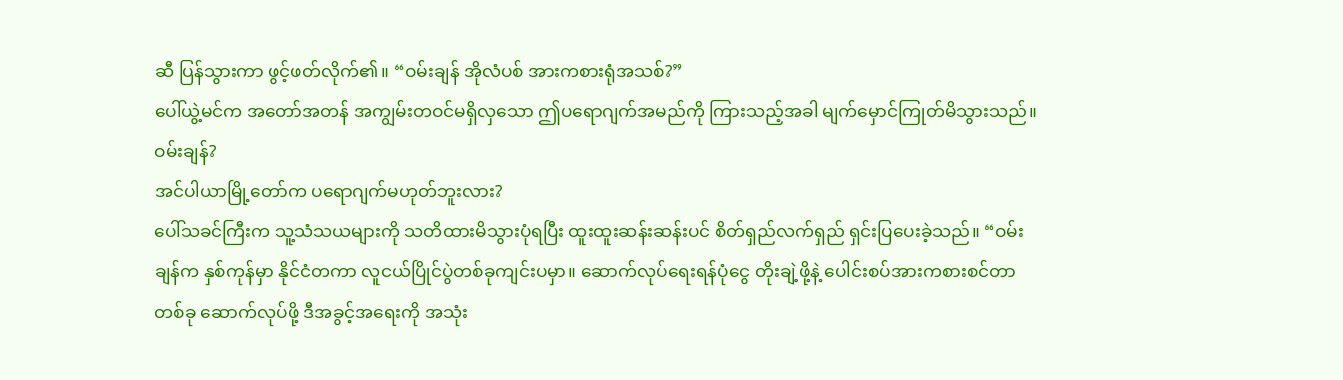ဆီ ပြန်သွားကာ ဖွင့်ဖတ်လိုက်၏။ “ဝမ်းချန် အိုလံပစ် အားကစားရုံအသစ်?”
ပေါ်ယွဲ့မင်က အတော်အတန် အကျွမ်းတဝင်မရှိလှသော ဤပရောဂျက်အမည်ကို ကြားသည့်အခါ မျက်မှောင်ကြုတ်မိသွားသည်။
ဝမ်းချန်?
အင်ပါယာမြို့တော်က ပရောဂျက်မဟုတ်ဘူးလား?
ပေါ်သခင်ကြီးက သူ့သံသယများကို သတိထားမိသွားပုံရပြီး ထူးထူးဆန်းဆန်းပင် စိတ်ရှည်လက်ရှည် ရှင်းပြပေးခဲ့သည်။ “ဝမ်းချန်က နှစ်ကုန်မှာ နိုင်ငံတကာ လူငယ်ပြိုင်ပွဲတစ်ခုကျင်းပမှာ။ ဆောက်လုပ်ရေးရန်ပုံငွေ တိုးချဲ့ဖို့နဲ့ ပေါင်းစပ်အားကစားစင်တာတစ်ခု ဆောက်လုပ်ဖို့ ဒီအခွင့်အရေးကို အသုံး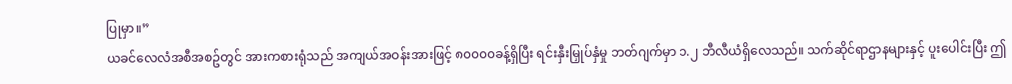ပြုမှာ။”
ယခင်လေလံအစီအစဥ်တွင် အားကစားရုံသည် အကျယ်အဝန်းအားဖြင့် ၈၀၀၀၀ခန့်ရှိပြီး ရင်းနှီးမြှုပ်နှံမှု ဘတ်ဂျက်မှာ ၁.၂ ဘီလီယံရှိလေသည်။ သက်ဆိုင်ရာဌာနများနှင့် ပူးပေါင်းပြီး ဤ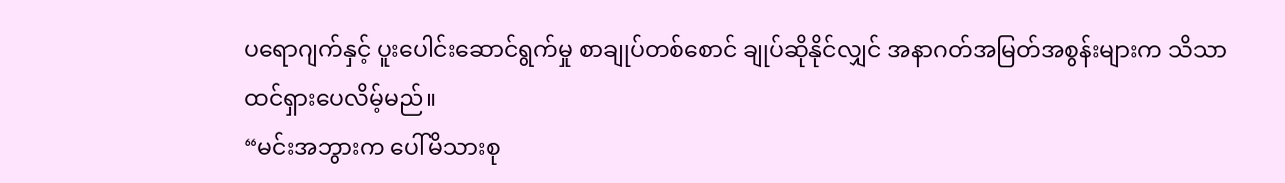ပရောဂျက်နှင့် ပူးပေါင်းဆောင်ရွက်မှု စာချုပ်တစ်စောင် ချုပ်ဆိုနိုင်လျှင် အနာဂတ်အမြတ်အစွန်းများက သိသာထင်ရှားပေလိမ့်မည်။
“မင်းအဘွားက ပေါ်မိသားစု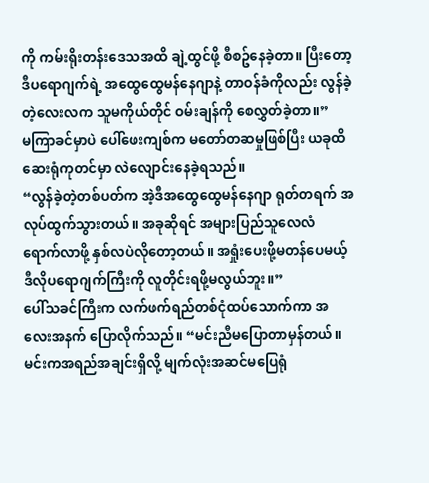ကို ကမ်းရိုးတန်းဒေသအထိ ချဲ့ထွင်ဖို့ စီစဥ်နေခဲ့တာ။ ပြီးတော့ ဒီပရောဂျက်ရဲ့ အထွေထွေမန်နေဂျာနဲ့ တာဝန်ခံကိုလည်း လွန်ခဲ့တဲ့လေးလက သူမကိုယ်တိုင် ဝမ်းချန်ကို စေလွှတ်ခဲ့တာ။”
မကြာခင်မှာပဲ ပေါ်ဖေးကျစ်က မတော်တဆမှုဖြစ်ပြီး ယခုထိ ဆေးရုံကုတင်မှာ လဲလျောင်းနေခဲ့ရသည်။
“လွန်ခဲ့တဲ့တစ်ပတ်က အဲ့ဒီအထွေထွေမန်နေဂျာ ရုတ်တရက် အလုပ်ထွက်သွားတယ်။ အခုဆိုရင် အများပြည်သူလေလံ ရောက်လာဖို့ နှစ်လပဲလိုတော့တယ်။ အရှုံးပေးဖို့မတန်ပေမယ့် ဒီလိုပရောဂျက်ကြီးကို လူတိုင်းရဖို့မလွယ်ဘူး။”
ပေါ်သခင်ကြီးက လက်ဖက်ရည်တစ်ငုံထပ်သောက်ကာ အလေးအနက် ပြောလိုက်သည်။ “မင်းညီမပြောတာမှန်တယ်။ မင်းကအရည်အချင်းရှိလို့ မျက်လုံးအဆင်မပြေရုံ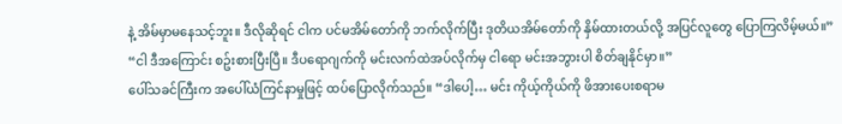နဲ့ အိမ်မှာမနေသင့်ဘူး။ ဒီလိုဆိုရင် ငါက ပင်မအိမ်တော်ကို ဘက်လိုက်ပြီး ဒုတိယအိမ်တော်ကို နှိမ်ထားတယ်လို့ အပြင်လူတွေ ပြောကြလိမ့်မယ်။”
“ငါ ဒီအကြောင်း စဥ်းစားပြီးပြီ။ ဒီပရောဂျက်ကို မင်းလက်ထဲအပ်လိုက်မှ ငါရော မင်းအဘွားပါ စိတ်ချနိုင်မှာ။”
ပေါ်သခင်ကြီးက အပေါ်ယံကြင်နာမှုဖြင့် ထပ်ပြောလိုက်သည်။ “ဒါပေါ့… မင်း ကိုယ့်ကိုယ်ကို ဖိအားပေးစရာမ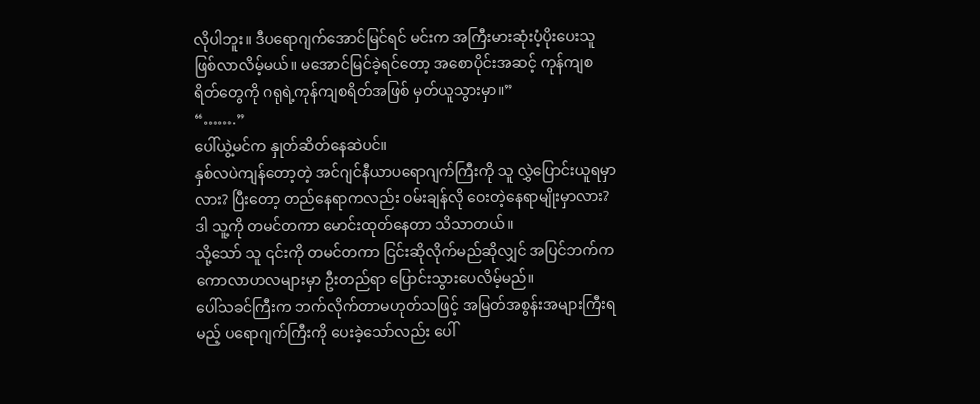လိုပါဘူး။ ဒီပရောဂျက်အောင်မြင်ရင် မင်းက အကြီးမားဆုံးပံ့ပိုးပေးသူ ဖြစ်လာလိမ့်မယ်။ မအောင်မြင်ခဲ့ရင်တော့ အစောပိုင်းအဆင့် ကုန်ကျစရိတ်တွေကို ဂရုရဲ့ကုန်ကျစရိတ်အဖြစ် မှတ်ယူသွားမှာ။”
“…….”
ပေါ်ယွဲ့မင်က နှုတ်ဆိတ်နေဆဲပင်။
နှစ်လပဲကျန်တော့တဲ့ အင်ဂျင်နီယာပရောဂျက်ကြီးကို သူ လွှဲပြောင်းယူရမှာလား? ပြီးတော့ တည်နေရာကလည်း ဝမ်းချန်လို ဝေးတဲ့နေရာမျိုးမှာလား? ဒါ သူ့ကို တမင်တကာ မောင်းထုတ်နေတာ သိသာတယ်။
သို့သော် သူ ၎င်းကို တမင်တကာ ငြင်းဆိုလိုက်မည်ဆိုလျှင် အပြင်ဘက်က ကောလာဟလများမှာ ဦးတည်ရာ ပြောင်းသွားပေလိမ့်မည်။
ပေါ်သခင်ကြီးက ဘက်လိုက်တာမဟုတ်သဖြင့် အမြတ်အစွန်းအများကြီးရမည့် ပရောဂျက်ကြီးကို ပေးခဲ့သော်လည်း ပေါ်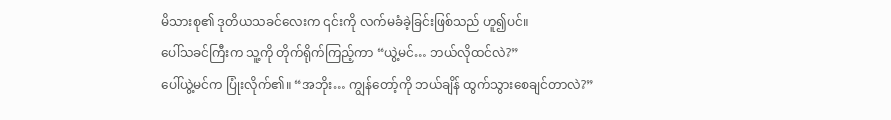မိသားစု၏ ဒုတိယသခင်လေးက ၎င်းကို လက်မခံခဲ့ခြင်းဖြစ်သည် ဟူ၍ပင်။
ပေါ်သခင်ကြီးက သူ့ကို တိုက်ရိုက်ကြည့်ကာ “ယွဲ့မင်… ဘယ်လိုထင်လဲ?”
ပေါ်ယွဲ့မင်က ပြုံးလိုက်၏။ “အဘိုး… ကျွန်တော့်ကို ဘယ်ချိန် ထွက်သွားစေချင်တာလဲ?”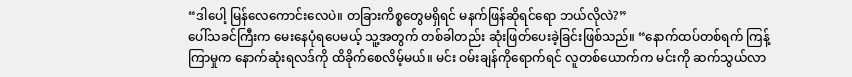“ဒါပေါ့ မြန်လေကောင်းလေပဲ။ တခြားကိစ္စတွေမရှိရင် မနက်ဖြန်ဆိုရင်ရော ဘယ်လိုလဲ?”
ပေါ်သခင်ကြီးက မေးနေပုံရပေမယ့် သူ့အတွက် တစ်ခါတည်း ဆုံးဖြတ်ပေးခဲ့ခြင်းဖြစ်သည်။ “နောက်ထပ်တစ်ရက် ကြန့်ကြာမှုက နောက်ဆုံးရလဒ်ကို ထိခိုက်စေလိမ့်မယ်။ မင်း ဝမ်းချန်ကိုရောက်ရင် လူတစ်ယောက်က မင်းကို ဆက်သွယ်လာ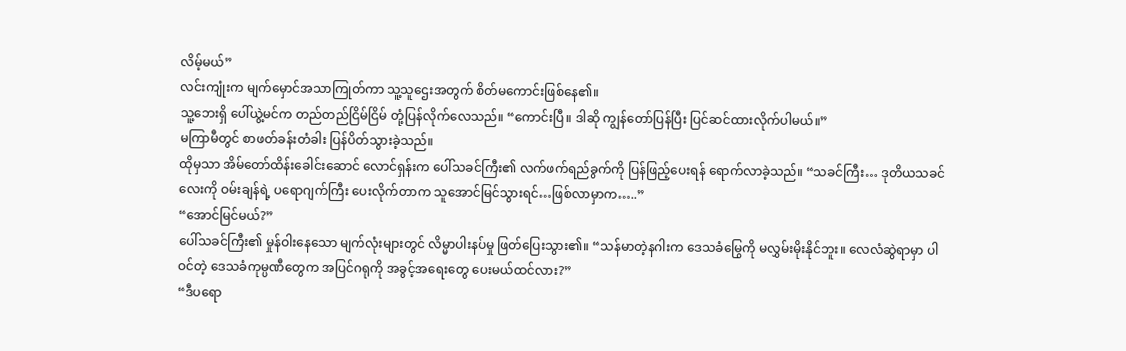လိမ့်မယ်”
လင်းကျုံးက မျက်မှောင်အသာကြုတ်ကာ သူ့သူဌေးအတွက် စိတ်မကောင်းဖြစ်နေ၏။
သူ့ဘေးရှိ ပေါ်ယွဲ့မင်က တည်တည်ငြိမ်ငြိမ် တုံ့ပြန်လိုက်လေသည်။ “ကောင်းပြီ။ ဒါဆို ကျွန်တော်ပြန်ပြီး ပြင်ဆင်ထားလိုက်ပါမယ်။”
မကြာမီတွင် စာဖတ်ခန်းတံခါး ပြန်ပိတ်သွားခဲ့သည်။
ထိုမှသာ အိမ်တော်ထိန်းခေါင်းဆောင် လောင်ရှန်းက ပေါ်သခင်ကြီး၏ လက်ဖက်ရည်ခွက်ကို ပြန်ဖြည့်ပေးရန် ရောက်လာခဲ့သည်။ “သခင်ကြီး… ဒုတိယသခင်လေးကို ဝမ်းချန်ရဲ့ ပရောဂျက်ကြီး ပေးလိုက်တာက သူအောင်မြင်သွားရင်…ဖြစ်လာမှာက…..”
“အောင်မြင်မယ်?”
ပေါ်သခင်ကြီး၏ မှုန်ဝါးနေသော မျက်လုံးများတွင် လိမ္မာပါးနပ်မှု ဖြတ်ပြေးသွား၏။ “သန်မာတဲ့နဂါးက ဒေသခံမြွေကို မလွှမ်းမိုးနိုင်ဘူး။ လေလံဆွဲရာမှာ ပါဝင်တဲ့ ဒေသခံကုမ္ပဏီတွေက အပြင်ဂရုကို အခွင့်အရေးတွေ ပေးမယ်ထင်လား?”
“ဒီပရော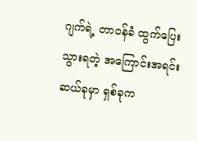ဂျက်ရဲ့ တာဝန်ခံ ထွက်ပြေးသွားရတဲ့ အကြောင်းအရင်း ဆယ်ခုမှာ ရှစ်ခုက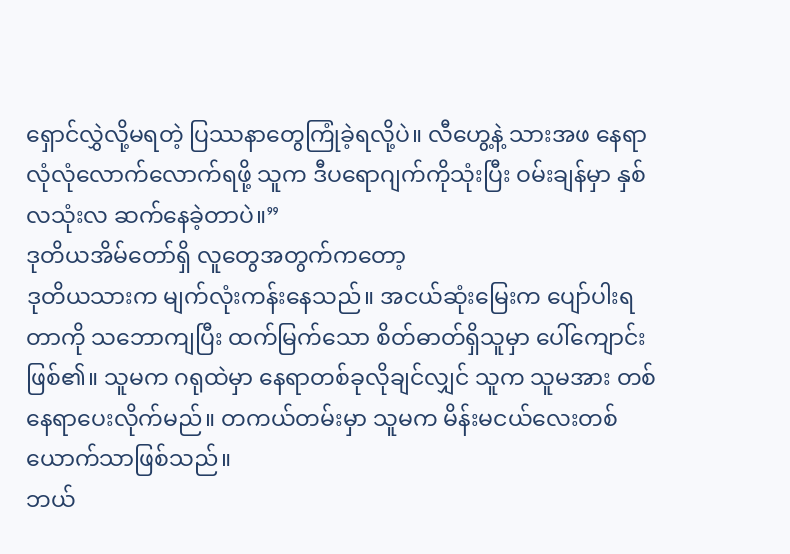ရှောင်လွှဲလို့မရတဲ့ ပြဿနာတွေကြုံခဲ့ရလို့ပဲ။ လီဟွေ့နဲ့ သားအဖ နေရာလုံလုံလောက်လောက်ရဖို့ သူက ဒီပရောဂျက်ကိုသုံးပြီး ဝမ်းချန်မှာ နှစ်လသုံးလ ဆက်နေခဲ့တာပဲ။”
ဒုတိယအိမ်တော်ရှိ လူတွေအတွက်ကတော့
ဒုတိယသားက မျက်လုံးကန်းနေသည်။ အငယ်ဆုံးမြေးက ပျော်ပါးရတာကို သဘောကျပြီး ထက်မြက်သော စိတ်ဓာတ်ရှိသူမှာ ပေါ်ကျောင်းဖြစ်၏။ သူမက ဂရုထဲမှာ နေရာတစ်ခုလိုချင်လျှင် သူက သူမအား တစ်နေရာပေးလိုက်မည်။ တကယ်တမ်းမှာ သူမက မိန်းမငယ်လေးတစ်ယောက်သာဖြစ်သည်။
ဘယ်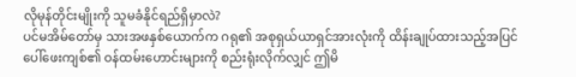လိုမုန်တိုင်းမျိုးကို သူမခံနိုင်ရည်ရှိမှာလဲ?
ပင်မအိမ်တော်မှ သားအဖနှစ်ယောက်က ဂရု၏ အစုရှယ်ယာရှင်အားလုံးကို ထိန်းချုပ်ထားသည့်အပြင် ပေါ်ဖေးကျစ်၏ ဝန်ထမ်းဟောင်းများကို စည်းရုံးလိုက်လျှင် ဤမိ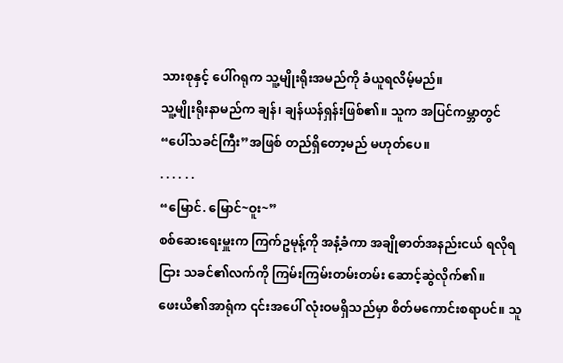သားစုနှင့် ပေါ်ဂရုက သူ့မျိုးရိုးအမည်ကို ခံယူရလိမ့်မည်။
သူ့မျိုးရိုးနာမည်က ချန်၊ ချန်ယန်ရှန်းဖြစ်၏။ သူက အပြင်ကမ္ဘာတွင် “ပေါ်သခင်ကြီး”အဖြစ် တည်ရှိတော့မည် မဟုတ်ပေ။
. . . . . .
“မြောင်. မြောင်~ဝူး~”
စစ်ဆေးရေးမှူးက ကြက်ဥမုန့်ကို အနံ့ခံကာ အချိုဓာတ်အနည်းငယ် ရလိုရငြား သခင်၏လက်ကို ကြမ်းကြမ်းတမ်းတမ်း ဆောင့်ဆွဲလိုက်၏။
ဖေးယိ၏အာရုံက ၎င်းအပေါ် လုံးဝမရှိသည်မှာ စိတ်မကောင်းစရာပင်။ သူ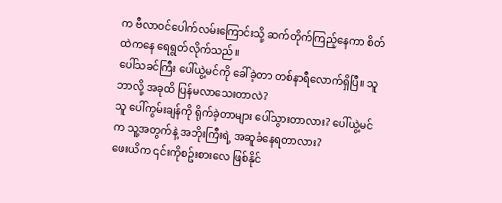က ဗီလာဝင်ပေါက်လမ်းကြောင်းသို့ ဆက်တိုက်ကြည့်နေကာ စိတ်ထဲကနေ ရေရွတ်လိုက်သည်။
ပေါ်သခင်ကြီး ပေါ်ယွဲ့မင်ကို ခေါ်ခဲ့တာ တစ်နာရီလောက်ရှိပြီ။ သူ ဘာလို့ အခုထိ ပြန်မလာသေးတာလဲ?
သူ ပေါ်ကွမ်းချန်ကို ရိုက်ခဲ့တာများ ပေါ်သွားတာလား? ပေါ်ယွဲ့မင်က သူ့အတွက်နဲ့ အဘိုးကြီးရဲ့ အဆူခံနေရတာလား?
ဖေးယိက ၎င်းကိုစဥ်းစားလေ ဖြစ်နိုင်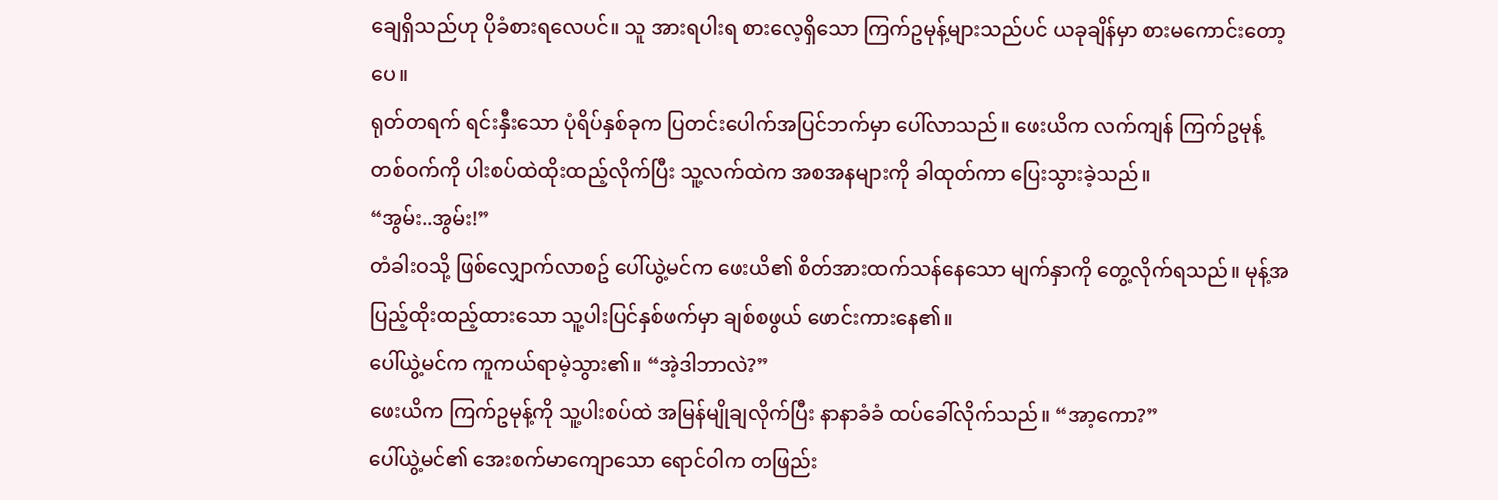ချေရှိသည်ဟု ပိုခံစားရလေပင်။ သူ အားရပါးရ စားလေ့ရှိသော ကြက်ဥမုန့်များသည်ပင် ယခုချိန်မှာ စားမကောင်းတော့ပေ။
ရုတ်တရက် ရင်းနှီးသော ပုံရိပ်နှစ်ခုက ပြတင်းပေါက်အပြင်ဘက်မှာ ပေါ်လာသည်။ ဖေးယိက လက်ကျန် ကြက်ဥမုန့်တစ်ဝက်ကို ပါးစပ်ထဲထိုးထည့်လိုက်ပြီး သူ့လက်ထဲက အစအနများကို ခါထုတ်ကာ ပြေးသွားခဲ့သည်။
“အွမ်း..အွမ်း!”
တံခါးဝသို့ ဖြစ်လျှောက်လာစဥ် ပေါ်ယွဲ့မင်က ဖေးယိ၏ စိတ်အားထက်သန်နေသော မျက်နှာကို တွေ့လိုက်ရသည်။ မုန့်အပြည့်ထိုးထည့်ထားသော သူ့ပါးပြင်နှစ်ဖက်မှာ ချစ်စဖွယ် ဖောင်းကားနေ၏။
ပေါ်ယွဲ့မင်က ကူကယ်ရာမဲ့သွား၏။ “အဲ့ဒါဘာလဲ?”
ဖေးယိက ကြက်ဥမုန့်ကို သူ့ပါးစပ်ထဲ အမြန်မျိုချလိုက်ပြီး နာနာခံခံ ထပ်ခေါ်လိုက်သည်။ “အာ့ကော?”
ပေါ်ယွဲ့မင်၏ အေးစက်မာကျောသော ရောင်ဝါက တဖြည်း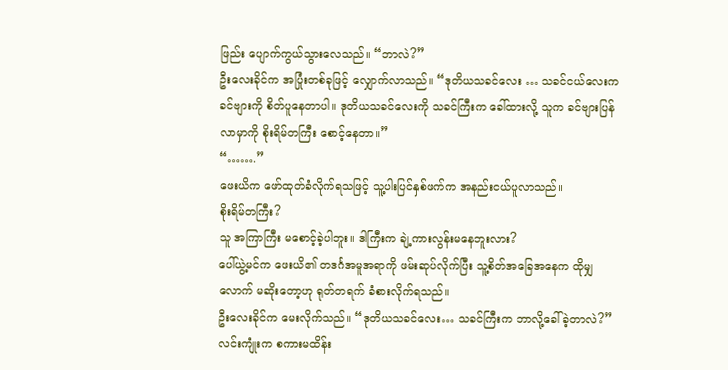ဖြည်း ပျောက်ကွယ်သွားလေသည်။ “ဘာလဲ?”
ဦးလေးခိုင်က အပြုံးတစ်ခုဖြင့် လျှောက်လာသည်။ “ဒုတိယသခင်လေး … သခင်ငယ်လေးက ခင်ဗျားကို စိတ်ပူနေတာပါ။ ဒုတိယသခင်လေးကို သခင်ကြီးက ခေါ်ထားလို့ သူက ခင်ဗျားပြန်လာမှာကို စိုးရိမ်တကြီး စောင့်နေတာ။”
“…….”
ဖေးယိက ဖော်ထုတ်ခံလိုက်ရသဖြင့် သူ့ပါးပြင်နှစ်ဖက်က အနည်းငယ်ပူလာသည်။
စိုးရိမ်တကြီး?
သူ အကြာကြီး မစောင့်ခဲ့ပါဘူး။ ဒါကြီးက ချဲ့ကားလွန်းမနေဘူးလား?
ပေါ်ယွဲ့မင်က ဖေးယိ၏ တဒင်္ဂအမူအရာကို ဖမ်းဆုပ်လိုက်ပြီး သူ့စိတ်အခြေအနေက ထိုမျှလောက် မဆိုးတော့ဟု ရုတ်တရက် ခံစားလိုက်ရသည်။
ဦးလေးခိုင်က မေးလိုက်သည်။ “ဒုတိယသခင်လေး… သခင်ကြီးက ဘာလို့ခေါ်ခဲ့တာလဲ?”
လင်းကျုံးက စကားမထိန်း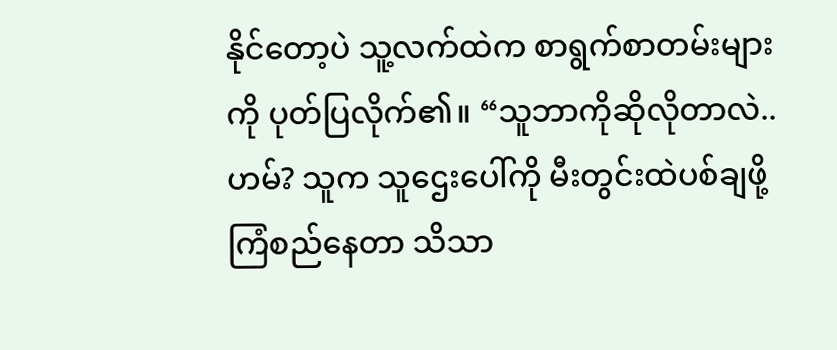နိုင်တော့ပဲ သူ့လက်ထဲက စာရွက်စာတမ်းများကို ပုတ်ပြလိုက်၏။ “သူဘာကိုဆိုလိုတာလဲ..ဟမ်? သူက သူဌေးပေါ်ကို မီးတွင်းထဲပစ်ချဖို့ ကြံစည်နေတာ သိသာ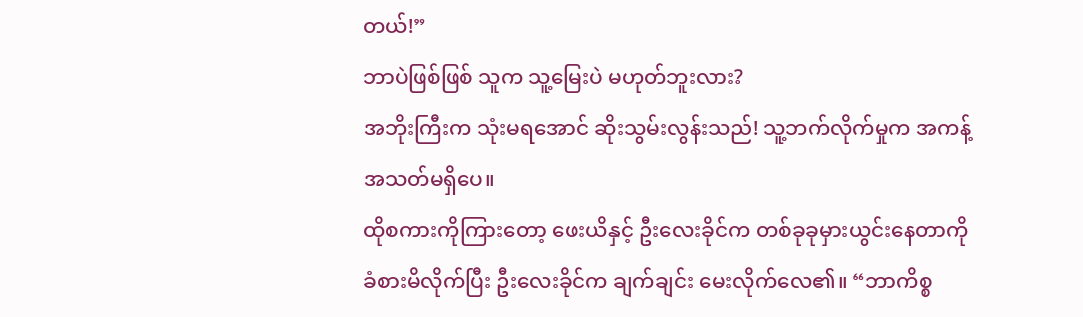တယ်!”
ဘာပဲဖြစ်ဖြစ် သူက သူ့မြေးပဲ မဟုတ်ဘူးလား?
အဘိုးကြီးက သုံးမရအောင် ဆိုးသွမ်းလွန်းသည်! သူ့ဘက်လိုက်မှုက အကန့်အသတ်မရှိပေ။
ထိုစကားကိုကြားတော့ ဖေးယိနှင့် ဦးလေးခိုင်က တစ်ခုခုမှားယွင်းနေတာကို ခံစားမိလိုက်ပြီး ဦးလေးခိုင်က ချက်ချင်း မေးလိုက်လေ၏။ “ဘာကိစ္စ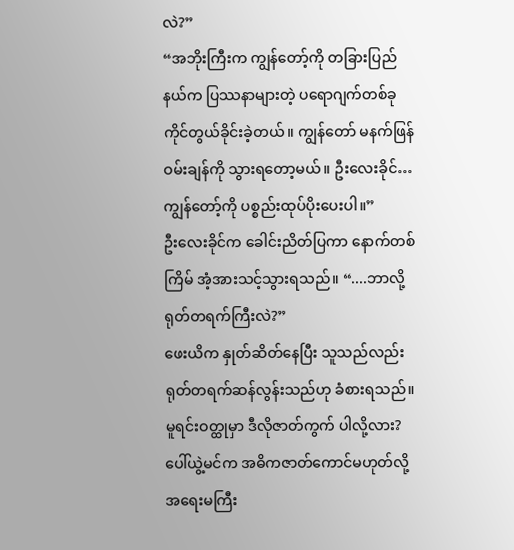လဲ?”
“အဘိုးကြီးက ကျွန်တော့်ကို တခြားပြည်နယ်က ပြဿနာများတဲ့ ပရောဂျက်တစ်ခု ကိုင်တွယ်ခိုင်းခဲ့တယ်။ ကျွန်တော် မနက်ဖြန် ဝမ်းချန်ကို သွားရတော့မယ်။ ဦးလေးခိုင်…ကျွန်တော့်ကို ပစ္စည်းထုပ်ပိုးပေးပါ။”
ဦးလေးခိုင်က ခေါင်းညိတ်ပြကာ နောက်တစ်ကြိမ် အံ့အားသင့်သွားရသည်။ “....ဘာလို့ ရုတ်တရက်ကြီးလဲ?”
ဖေးယိက နှုတ်ဆိတ်နေပြီး သူသည်လည်း ရုတ်တရက်ဆန်လွန်းသည်ဟု ခံစားရသည်။
မူရင်းဝတ္ထုမှာ ဒီလိုဇာတ်ကွက် ပါလို့လား? ပေါ်ယွဲ့မင်က အဓိကဇာတ်ကောင်မဟုတ်လို့ အရေးမကြီး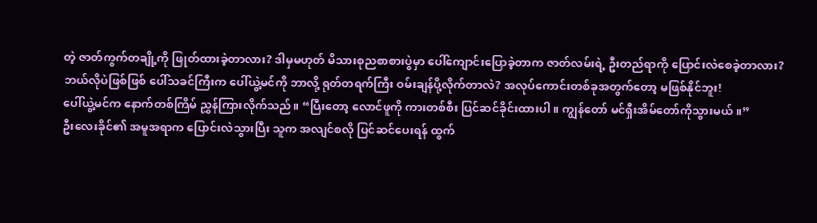တဲ့ ဇာတ်ကွက်တချို့ကို ဖြုတ်ထားခဲ့တာလား? ဒါမှမဟုတ် မိသားစုညစာစားပွဲမှာ ပေါ်ကျောင်းပြောခဲ့တာက ဇာတ်လမ်းရဲ့ ဦးတည်ရာကို ပြောင်းလဲစေခဲ့တာလား?
ဘယ်လိုပဲဖြစ်ဖြစ် ပေါ်သခင်ကြီးက ပေါ်ယွဲ့မင်ကို ဘာလို့ ရုတ်တရက်ကြီး ဝမ်းချန်ပို့လိုက်တာလဲ? အလုပ်ကောင်းတစ်ခုအတွက်တော့ မဖြစ်နိုင်ဘူး!
ပေါ်ယွဲ့မင်က နောက်တစ်ကြိမ် ညွှန်ကြားလိုက်သည်။ “ပြီးတော့ လောင်ဖူကို ကားတစ်စီး ပြင်ဆင်ခိုင်းထားပါ။ ကျွန်တော် မင်ရှီးအိမ်တော်ကိုသွားမယ်။”
ဦးလေးခိုင်၏ အမူအရာက ပြောင်းလဲသွားပြီး သူက အလျင်စလို ပြင်ဆင်ပေးရန် ထွက်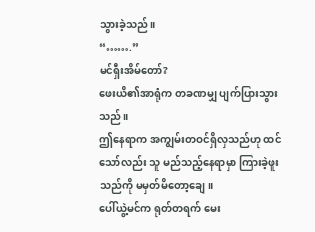သွားခဲ့သည်။
“…….”
မင်ရှီးအိမ်တော်?
ဖေးယိ၏အာရုံက တခဏမျှ ပျက်ပြားသွားသည်။
ဤနေရာက အကျွမ်းတဝင်ရှိလှသည်ဟု ထင်သော်လည်း သူ မည်သည့်နေရာမှာ ကြားခဲ့ဖူးသည်ကို မမှတ်မိတော့ချေ။
ပေါ်ယွဲ့မင်က ရုတ်တရက် မေး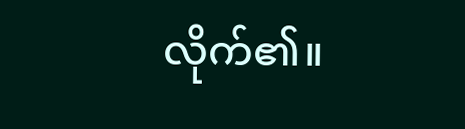လိုက်၏။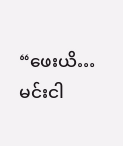“ဖေးယိ… မင်းငါ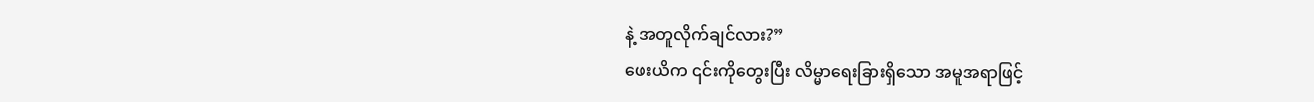နဲ့ အတူလိုက်ချင်လား?”
ဖေးယိက ၎င်းကိုတွေးပြီး လိမ္မာရေးခြားရှိသော အမူအရာဖြင့်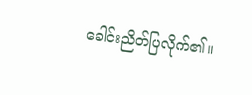ခေါင်းညိတ်ပြလိုက်၏။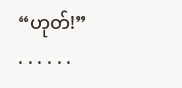“ဟုတ်!”
. . . . . .